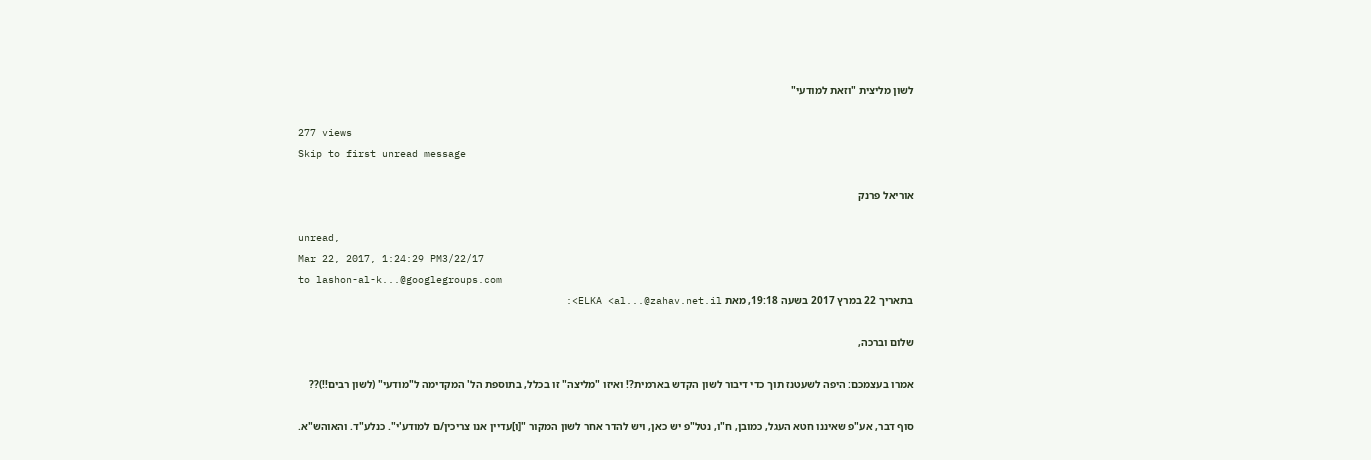לשון מליצית "וזאת למודעי"

277 views
Skip to first unread message

אוריאל פרנק

unread,
Mar 22, 2017, 1:24:29 PM3/22/17
to lashon-al-k...@googlegroups.com
בתאריך 22 במרץ 2017 בשעה 19:18, מאת ELKA <al...@zahav.net.il>:

שלום וברכה,

אמרו בעצמכם: היפה לשעטנז תוך כדי דיבור לשון הקדש בארמית?! ואיזו "מליצה" זו בכלל, בתוספת הל' המקדימה ל"מודעי" (לשון רבים!!)??

סוף דבר, אע"פ שאיננו חטא העגל, כמובן, ח"ו, נטל"פ יש כאן, ויש להדר אחר לשון המקור "[ו]עדיין אנו צריכין/ם למודע'י". כנלע"ד. והאוהש"א.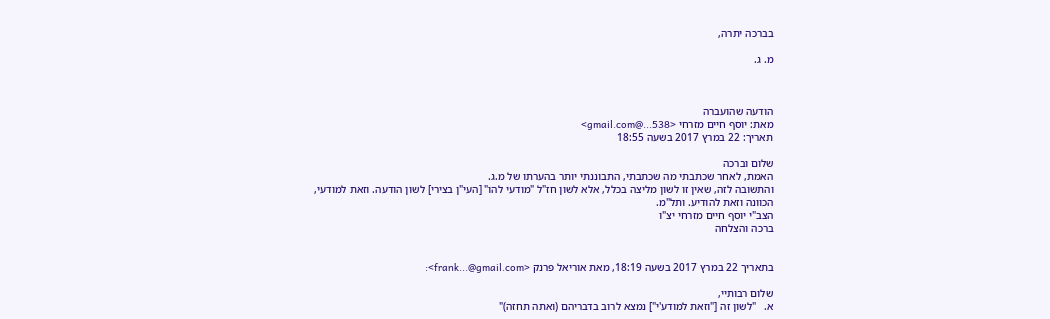בברכה יתרה,

מ. ג.



הודעה שהועברה
מאת: יוסף חיים מזרחי <538...@gmail.com>
תאריך: 22 במרץ 2017 בשעה 18:55

שלום וברכה
האמת, לאחר שכתבתי מה שכתבתי, התבוננתי יותר בהערתו של מ.ג.
והתשובה לזה, שאין זו לשון מליצה בכלל, אלא לשון חז"ל "מודעי להו" [העי"ן בצירי] לשון הודעה. וזאת למודעי, הכוונה וזאת להודיע. ותל"מ.
הצב"י יוסף חיים מזרחי יצ"ו
ברכה והצלחה


בתאריך 22 במרץ 2017 בשעה 18:19, מאת אוריאל פרנק <frank...@gmail.com>:

שלום רבותיי,
א.   "לשון זה ["וזאת למודע'י"] נמצא לרוב בדבריהם (ואתה תחזה)"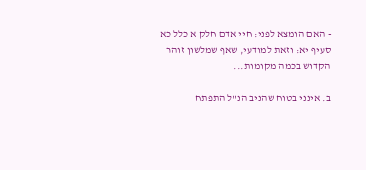- האם הומצא לפני: חיי אדם חלק א כלל כא סעיף יא: וזאת למודעי, שאף שמלשון זוהר הקדוש בכמה מקומות...

ב. אינני בטוח שהניב הנ"ל התפתח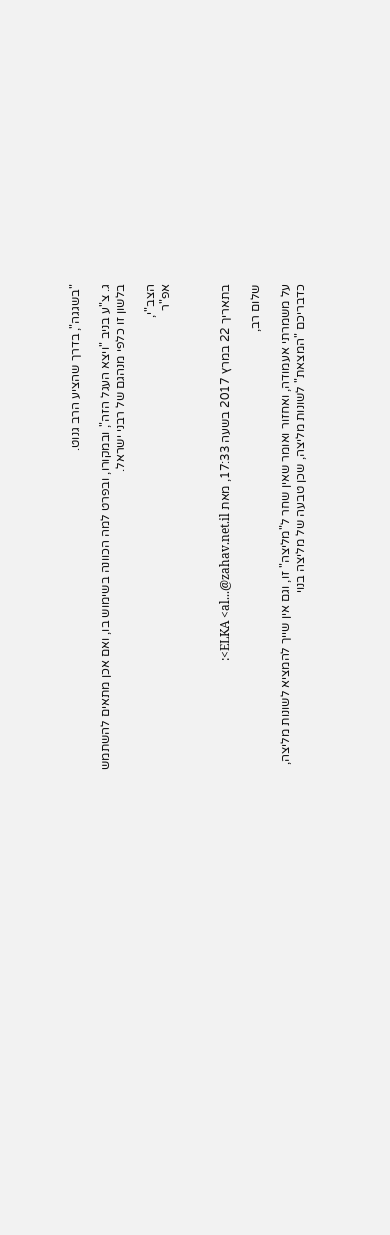"בשגגה", בדרך שהציע הרב גנוט.

ג. צ"ע בניב "ויצא העגל הזה", ובמקורו, ובפרט למה הכוונה בשימוש בו, ואם אכן מתאים להשתמש בלשון זו כלפי מנהגם של רבני ישראל.

הצב"י,
אפ"ר



בתאריך 22 במרץ 2017 בשעה 17:33, מאת ELKA <al...@zahav.net.il>:

שלום רב,

על משמרתי אעמודה, ואחזור ואומר שאין שחר ל"מליצה" זו, וגם אין שייך להמציא לשונות מליצה, כדבריכם "המצאת" לשונות מליצה, שכן טבעה של מליצה בנוי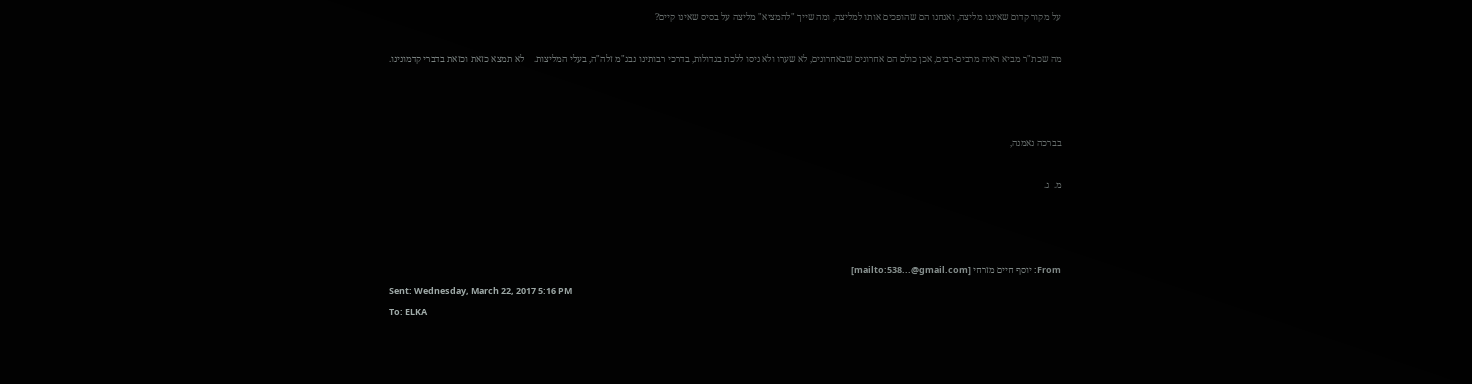על מקור קדום שאיננו מליצה, ואנחנו הם שהופכים אותו למליצה, ומה שייך "להמציא" מליצה על בסיס שאינו קיים?

מה שכת"ר מביא ראיה מרבים-רבים, אכן כולם הם אחרונים שבאחרונים, לא שערו ולא ניסו ללכת בגדולות, בדרכי רבותינו נבג"מ זלה"ה, בעלי המליצות.    לא תמצא כזאת וכזאת בדברי קדמונינו.



בברכה נאמנה,

מ.  ג.



From: יוסף חיים מזרחי [mailto:538...@gmail.com]
Sent: Wednesday, March 22, 2017 5:16 PM
To: ELKA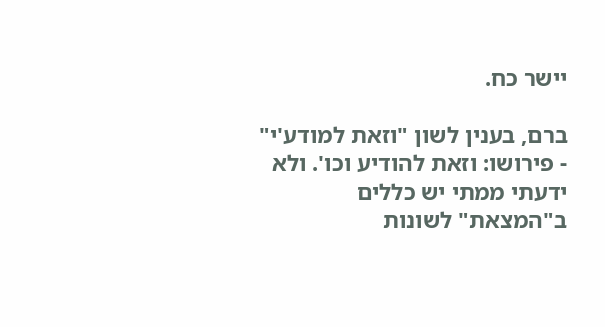יישר כח.

ברם, בענין לשון "וזאת למודע'י" - פירושו: וזאת להודיע וכו'. ולא ידעתי ממתי יש כללים ב"המצאת" לשונות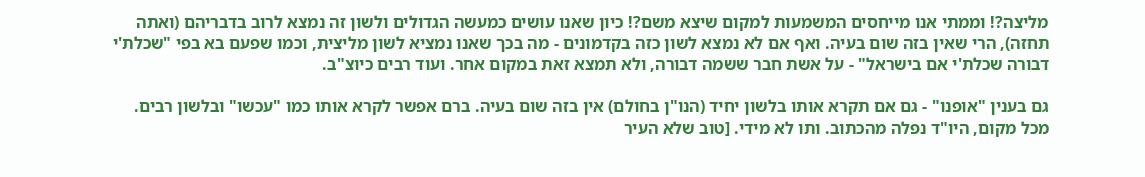מליצה?! וממתי אנו מייחסים המשמעות למקום שיצא משם?! כיון שאנו עושים כמעשה הגדולים ולשון זה נמצא לרוב בדבריהם (ואתה תחזה), הרי שאין בזה שום בעיה. ואף אם לא נמצא לשון כזה בקדמונים - מה בכך שאנו נמציא לשון מליצית, וכמו שפעם בא בפי "שכלת'י דבורה שכלת'י אם בישראל" - על אשת חבר ששמה דבורה, ולא תמצא זאת במקום אחר. ועוד רבים כיוצ"ב.

גם בענין "אופנו" - גם אם תקרא אותו בלשון יחיד (הנו"ן בחולם) אין בזה שום בעיה. ברם אפשר לקרא אותו כמו "עכשו" ובלשון רבים. מכל מקום, היו"ד נפלה מהכתוב. ותו לא מידי. [טוב שלא העיר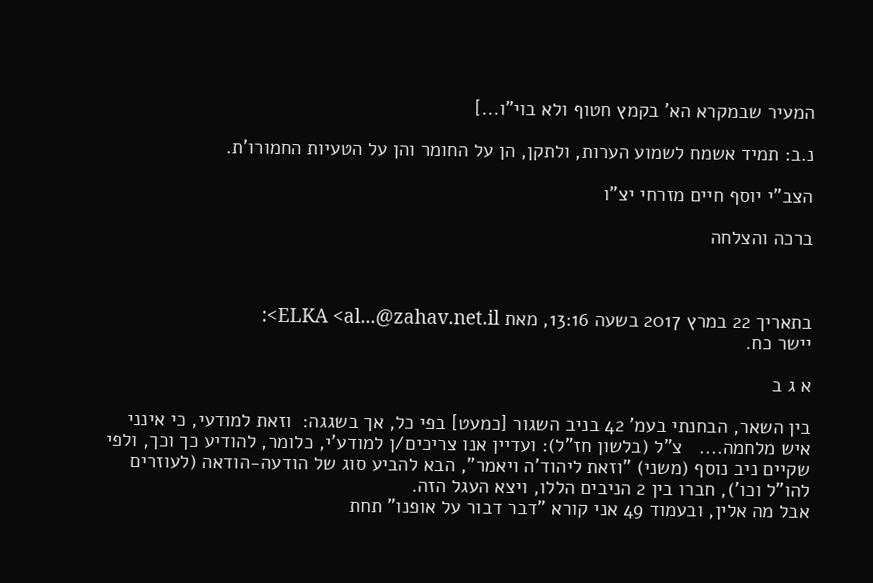המעיר שבמקרא הא' בקמץ חטוף ולא בוי"ו...]

נ.ב: תמיד אשמח לשמוע הערות, ולתקן, הן על החומר והן על הטעיות החמורו'ת.

הצב"י יוסף חיים מזרחי יצ"ו

ברכה והצלחה



בתאריך 22 במרץ 2017 בשעה 13:16, מאת ELKA <al...@zahav.net.il>:
יישר כח.

א ג ב

בין השאר, הבחנתי בעמ' 42 בניב השגור [כמעט] בפי כל, אך בשגגה:  וזאת למודעי, כי אינני איש מלחמה....   צ"ל (בלשון חז"ל): ועדיין אנו צריכים/ן למודע'י, כלומר, להודיע כך וכך, ולפי שקיים ניב נוסף (משני) "וזאת ליהוד'ה ויאמר", הבא להביע סוג של הודעה-הודאה (לעוזרים להו"ל וכו'), חברו בין 2 הניבים הללו, ויצא העגל הזה.
אבל מה אלין, ובעמוד 49 אני קורא "דבר דבור על אופנו" תחת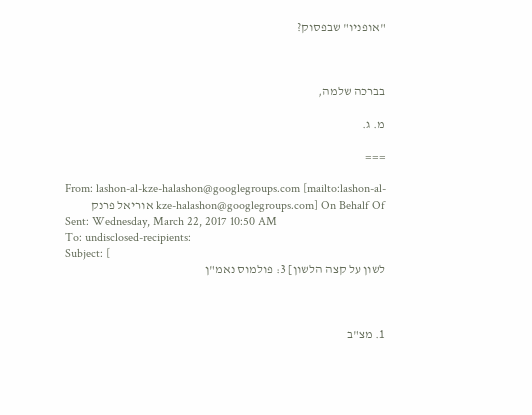"אופניו" שבפסוק?



בברכה שלמה,

מ. ג.

===

From: lashon-al-kze-halashon@googlegroups.com [mailto:lashon-al-kze-halashon@googlegroups.com] On Behalf Of אוריאל פרנק
Sent: Wednesday, March 22, 2017 10:50 AM
To: undisclosed-recipients:
Subject: [
לשון על קצה הלשון] 3: פולמוס נאמ"ן



1. מצ"ב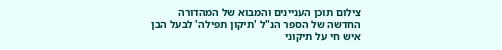צילום תוכן העניינים והמבוא של המהדורה החדשה של הספר הנ"ל 'תיקון תפילה' לבעל הבן איש חי על תיקוני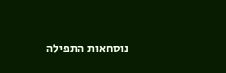נוסחאות התפילה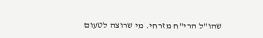שהו"ל הרי"ח מזרחי. מי שרוצה לטעום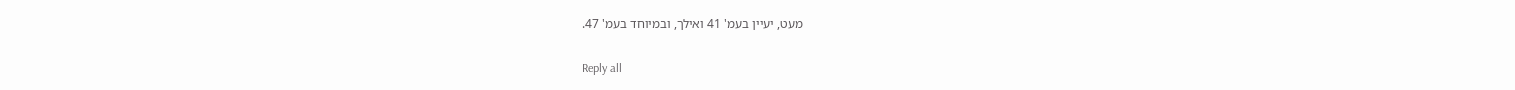מעט, יעיין בעמ' 41 ואילך, ובמיוחד בעמ' 47.

Reply all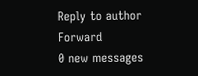Reply to author
Forward
0 new messages